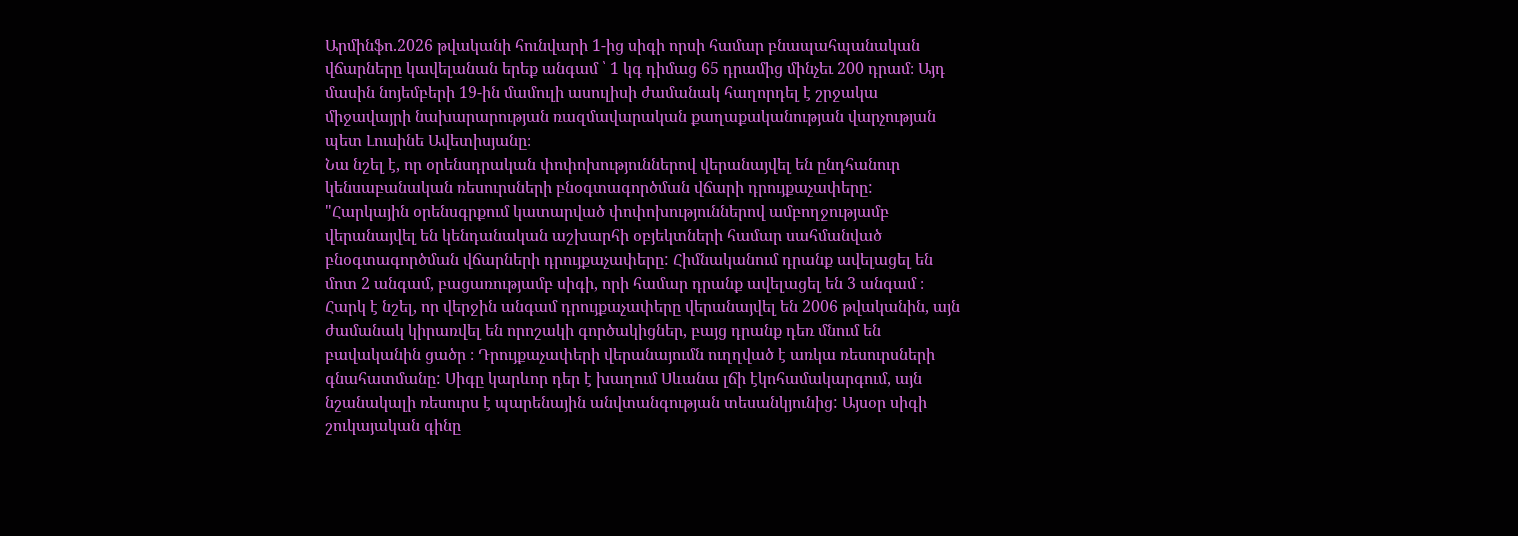Արմինֆո.2026 թվականի հունվարի 1-ից սիգի որսի համար բնապահպանական վճարները կավելանան երեք անգամ ՝ 1 կգ դիմաց 65 դրամից մինչեւ 200 դրամ։ Այդ մասին նոյեմբերի 19-ին մամուլի ասուլիսի ժամանակ հաղորդել է շրջակա միջավայրի նախարարության ռազմավարական քաղաքականության վարչության պետ Լուսինե Ավետիսյանը։
Նա նշել է, որ օրենսդրական փոփոխություններով վերանայվել են ընդհանուր կենսաբանական ռեսուրսների բնօգտագործման վճարի դրույքաչափերը: "Հարկային օրենսգրքում կատարված փոփոխություններով ամբողջությամբ վերանայվել են կենդանական աշխարհի օբյեկտների համար սահմանված բնօգտագործման վճարների դրույքաչափերը: Հիմնականում դրանք ավելացել են մոտ 2 անգամ, բացառությամբ սիգի, որի համար դրանք ավելացել են 3 անգամ ։ Հարկ է նշել, որ վերջին անգամ դրույքաչափերը վերանայվել են 2006 թվականին, այն ժամանակ կիրառվել են որոշակի գործակիցներ, բայց դրանք դեռ մնում են բավականին ցածր ։ Դրույքաչափերի վերանայումն ուղղված է առկա ռեսուրսների գնահատմանը: Սիգը կարևոր դեր է խաղում Սևանա լճի էկոհամակարգում, այն նշանակալի ռեսուրս է պարենային անվտանգության տեսանկյունից: Այսօր սիգի շուկայական գինը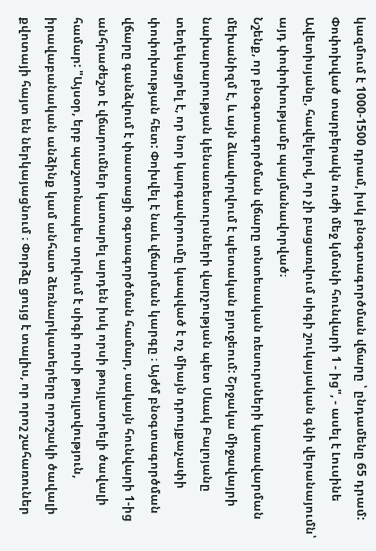կազմում է 1000-1500 դրամ, իսկ բնօգտագործման վճարը ՝ ընդամենը 65 դրամ: Փոփոխված տարբերակն ուժի մեջ կմտնի հունվարի 1 - ից", - ասել է Լուսինե Ավետիսյանը, հավելելով, որ չի բացառվում սիգի շուկայական գնի վերանայումն՝ այդ փոփոխությամբ պայմանավորված։
Նշենք, որ բնօգտագործման վճարը տնտեսական ռեսուրսների կառավարման մեխանիզմ է, և այն ձևավորվում է պետական բյուջեում: Շրջակա միջավայրի նախարարության կենսառեսուրսների վարչության պետ Սևակ Բալոյանը տեղեկացրել է, որ նոր կարգավորումը կապված է ոչ միայն դրույքաչափի փոփոխության հետ: Փոխվել է նաև վճարման կարգը ։ Այժմ բնօգտագործման վճարը գանձվում է փաստացի օգտագործման համար, սակայն հունվարի 1-ից անհրաժեշտ է վճարումներ կատարել արդեն իսկ որսի թույլատրելի ծավալի համար: "Այսօր, երբ պաշտոնապես տրվում է սիգի որսի թույլտվություն, իրավաբանական անձինք կամ անհատ ձեռնարկատերերը որոշակի ծավալի քվոտայի հայտ են ներկայացնում ։ Փորձը ցույց է տալիս, որ որոշ շահառուներ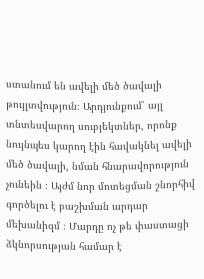ստանում են ավելի մեծ ծավալի թույլտվություն։ Արդյունքում՝ այլ տնտեսվարող սուբյեկտներ, որոնք նույնպես կարող էին հավակնել ավելի մեծ ծավալի, նման հնարավորություն չունեին ։ Այժմ նոր մոտեցման շնորհիվ գործելու է բաշխման արդար մեխանիզմ ։ Մարդը ոչ թե փաստացի ձկնորսության համար է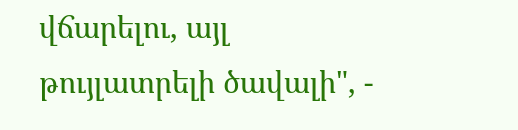վճարելու, այլ թույլատրելի ծավալի", -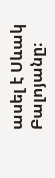ասել է Սևակ Բալոյանը։